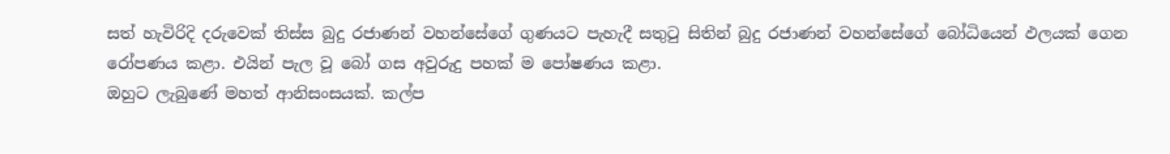සත් හැවිරිදි දරුවෙක් තිස්ස බුදු රජාණන් වහන්සේගේ ගුණයට පැහැදී සතුටු සිතින් බුදු රජාණන් වහන්සේගේ බෝධියෙන් ඵලයක් ගෙන රෝපණය කළා. එයින් පැල වූ බෝ ගස අවුරුදු පහක් ම පෝෂණය කළා.
ඔහුට ලැබුණේ මහත් ආනිසංසයක්. කල්ප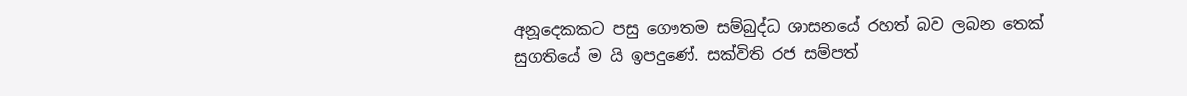අනූදෙකකට පසු ගෞතම සම්බුද්ධ ශාසනයේ රහත් බව ලබන තෙක් සුගතියේ ම යි ඉපදුණේ. සක්විති රජ සම්පත්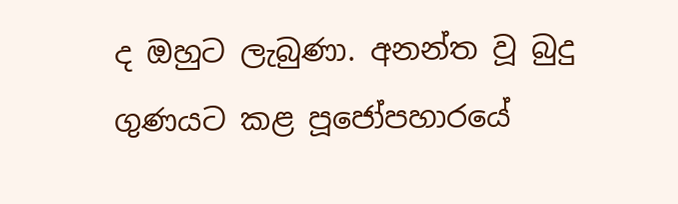ද ඔහුට ලැබුණා. අනන්ත වූ බුදු ගුණයට කළ පූජෝපහාරයේ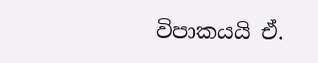විපාකයයි ඒ.